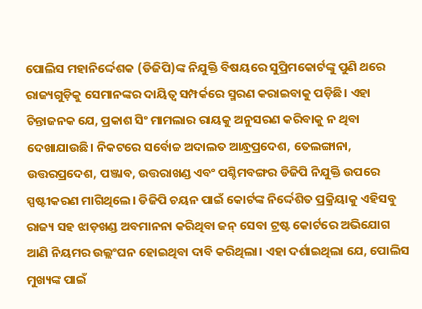ପୋଲିସ ମହାନିର୍ଦ୍ଦେଶକ (ଡିଜିପି)ଙ୍କ ନିଯୁକ୍ତି ବିଷୟରେ ସୁପ୍ରିମକୋର୍ଟଙ୍କୁ ପୁଣି ଥରେ ରାଜ୍ୟଗୁଡ଼ିକୁ ସେମାନଙ୍କର ଦାୟିତ୍ୱ ସମ୍ପର୍କରେ ସ୍ମରଣ କରାଇବାକୁ ପଡ଼ିଛି। ଏହା ଚିନ୍ତାଜନକ ଯେ, ପ୍ରକାଶ ସିଂ ମାମଲାର ରାୟକୁ ଅନୁସରଣ କରିବାକୁ ନ ଥିବା ଦେଖାଯାଉଛି। ନିକଟରେ ସର୍ବୋଚ୍ଚ ଅଦାଲତ ଆନ୍ଧ୍ରପ୍ରଦେଶ, ତେଲଙ୍ଗାନା, ଉତ୍ତରପ୍ରଦେଶ, ପଞ୍ଜାବ, ଉତ୍ତରାଖଣ୍ଡ ଏବଂ ପଶ୍ଚିମବଙ୍ଗର ଡିଜିପି ନିଯୁକ୍ତି ଉପରେ ସ୍ପଷ୍ଟୀକରଣ ମାଗିଥିଲେ। ଡିଜିପି ଚୟନ ପାଇଁ କୋର୍ଟଙ୍କ ନିର୍ଦ୍ଦେଶିତ ପ୍ରକ୍ରିୟାକୁ ଏହିସବୁ ରାଜ୍ୟ ସହ ଝାଡ଼ଖଣ୍ଡ ଅବମାନନା କରିଥିବା ଜନ୍ ସେବା ଟ୍ରଷ୍ଟ କୋର୍ଟରେ ଅଭିଯୋଗ ଆଣି ନିୟମର ଉଲ୍ଲଂଘନ ହୋଇଥିବା ଦାବି କରିଥିଲା। ଏହା ଦର୍ଶାଇଥିଲା ଯେ, ପୋଲିସ ମୁଖ୍ୟଙ୍କ ପାଇଁ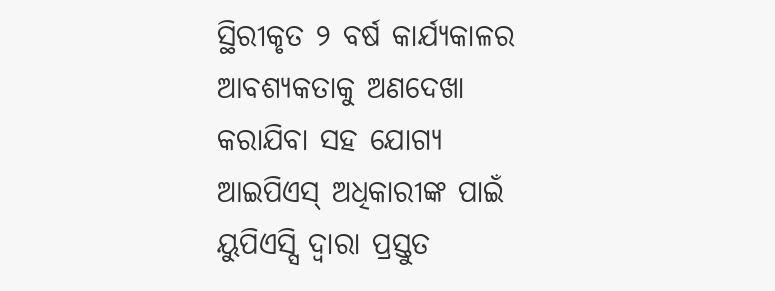ସ୍ଥିରୀକୃତ ୨ ବର୍ଷ କାର୍ଯ୍ୟକାଳର ଆବଶ୍ୟକତାକୁ ଅଣଦେଖା କରାଯିବା ସହ ଯୋଗ୍ୟ ଆଇପିଏସ୍ ଅଧିକାରୀଙ୍କ ପାଇଁ ୟୁପିଏସ୍ସି ଦ୍ୱାରା ପ୍ରସ୍ତୁତ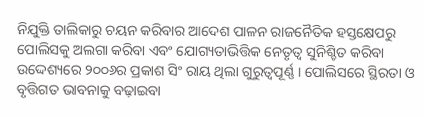ନିଯୁକ୍ତି ତାଲିକାରୁ ଚୟନ କରିବାର ଆଦେଶ ପାଳନ ରାଜନୈତିକ ହସ୍ତକ୍ଷେପରୁ ପୋଲିସକୁ ଅଲଗା କରିବା ଏବଂ ଯୋଗ୍ୟତାଭିତ୍ତିକ ନେତୃତ୍ୱ ସୁନିଶ୍ଚିତ କରିବା ଉଦ୍ଦେଶ୍ୟରେ ୨୦୦୬ର ପ୍ରକାଶ ସିଂ ରାୟ ଥିଲା ଗୁରୁତ୍ୱପୂର୍ଣ୍ଣ । ପୋଲିସରେ ସ୍ଥିରତା ଓ ବୃତ୍ତିଗତ ଭାବନାକୁ ବଢ଼ାଇବା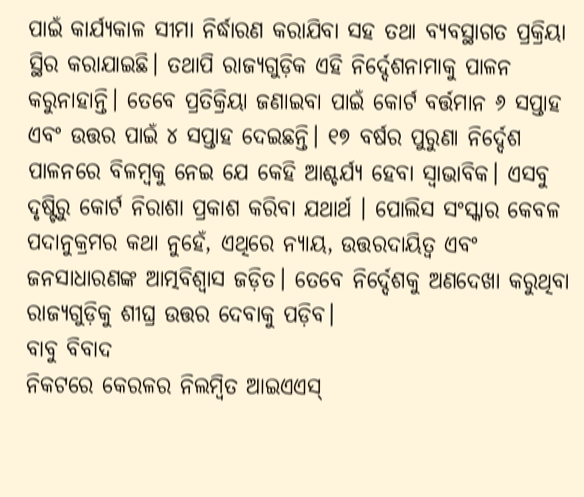ପାଇଁ କାର୍ଯ୍ୟକାଳ ସୀମା ନିର୍ଦ୍ଧାରଣ କରାଯିବା ସହ ତଥା ବ୍ୟବସ୍ଥାଗତ ପ୍ରକ୍ରିୟା ସ୍ଥିର କରାଯାଇଛି। ତଥାପି ରାଜ୍ୟଗୁଡ଼ିକ ଏହି ନିର୍ଦ୍ଦେଶନାମାକୁ ପାଳନ କରୁନାହାନ୍ତି। ତେବେ ପ୍ରତିକ୍ରିୟା ଜଣାଇବା ପାଇଁ କୋର୍ଟ ବର୍ତ୍ତମାନ ୬ ସପ୍ତାହ ଏବଂ ଉତ୍ତର ପାଇଁ ୪ ସପ୍ତାହ ଦେଇଛନ୍ତି। ୧୭ ବର୍ଷର ପୁରୁଣା ନିର୍ଦ୍ଦେଶ ପାଳନରେ ବିଳମ୍ବକୁ ନେଇ ଯେ କେହି ଆଶ୍ଚର୍ଯ୍ୟ ହେବା ସ୍ବାଭାବିକ। ଏସବୁ ଦୃଷ୍ଟିରୁ କୋର୍ଟ ନିରାଶା ପ୍ରକାଶ କରିବା ଯଥାର୍ଥ । ପୋଲିସ ସଂସ୍କାର କେବଳ ପଦାନୁକ୍ରମର କଥା ନୁହେଁ, ଏଥିରେ ନ୍ୟାୟ, ଉତ୍ତରଦାୟିତ୍ୱ ଏବଂ ଜନସାଧାରଣଙ୍କ ଆତ୍ମବିଶ୍ୱାସ ଜଡ଼ିତ। ତେବେ ନିର୍ଦ୍ଦେଶକୁ ଅଣଦେଖା କରୁଥିବା ରାଜ୍ୟଗୁଡ଼ିକୁ ଶୀଘ୍ର ଉତ୍ତର ଦେବାକୁ ପଡ଼ିବ।
ବାବୁ ବିବାଦ
ନିକଟରେ କେରଳର ନିଲମ୍ବିତ ଆଇଏଏସ୍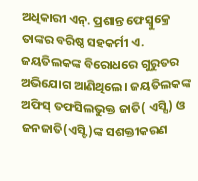ଅଧିକାରୀ ଏନ୍. ପ୍ରଶାନ୍ତ ଫେସ୍ବୁକ୍ରେ ତାଙ୍କର ବରିଷ୍ଠ ସହକର୍ମୀ ଏ. ଜୟତିଲକଙ୍କ ବିରୋଧରେ ଗୁରୁତର ଅଭିଯୋଗ ଆଣିଥିଲେ। ଜୟତିଲକଙ୍କ ଅଫିସ୍ ତଫସିଲଭୁକ୍ତ ଜାତି( ଏସ୍ସି) ଓ ଜନଜାତି(ଏସ୍ଟି)ଙ୍କ ସଶକ୍ତୀକରଣ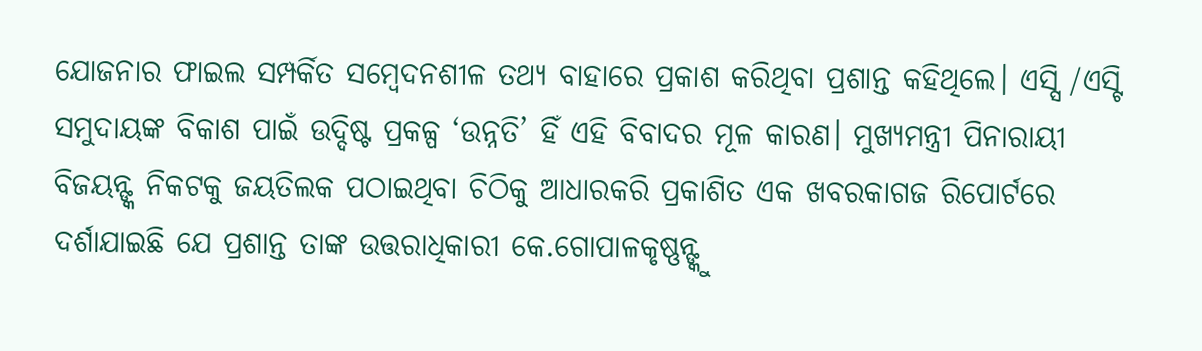ଯୋଜନାର ଫାଇଲ ସମ୍ପର୍କିତ ସମ୍ବେଦନଶୀଳ ତଥ୍ୟ ବାହାରେ ପ୍ରକାଶ କରିଥିବା ପ୍ରଶାନ୍ତ କହିଥିଲେ। ଏସ୍ସି /ଏସ୍ଟି ସମୁଦାୟଙ୍କ ବିକାଶ ପାଇଁ ଉଦ୍ଦିଷ୍ଟ ପ୍ରକଳ୍ପ ‘ଉନ୍ନତି’ ହିଁ ଏହି ବିବାଦର ମୂଳ କାରଣ। ମୁଖ୍ୟମନ୍ତ୍ରୀ ପିନାରାୟୀ ବିଜୟନ୍ଙ୍କ ନିକଟକୁ ଜୟତିଲକ ପଠାଇଥିବା ଚିଠିକୁ ଆଧାରକରି ପ୍ରକାଶିତ ଏକ ଖବରକାଗଜ ରିପୋର୍ଟରେ ଦର୍ଶାଯାଇଛି ଯେ ପ୍ରଶାନ୍ତ ତାଙ୍କ ଉତ୍ତରାଧିକାରୀ କେ.ଗୋପାଳକୃଷ୍ଣନ୍ଙ୍କୁ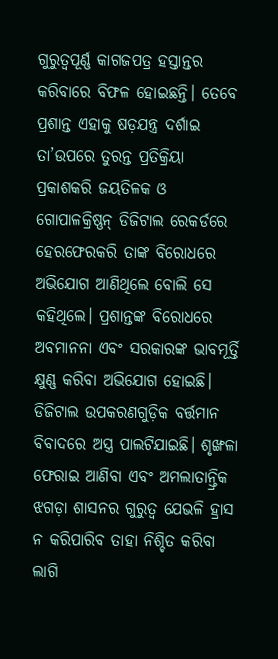ଗୁରୁତ୍ୱପୂର୍ଣ୍ଣ କାଗଜପତ୍ର ହସ୍ତାନ୍ତର କରିବାରେ ବିଫଳ ହୋଇଛନ୍ତି। ତେବେ ପ୍ରଶାନ୍ତ ଏହାକୁ ଷଡ଼ଯନ୍ତ୍ର ଦର୍ଶାଇ ତା’ଉପରେ ତୁରନ୍ତ ପ୍ରତିକ୍ରିୟା ପ୍ରକାଶକରି ଜୟତିଳକ ଓ ଗୋପାଳକ୍ରିଷ୍ଣନ୍ ଡିଜିଟାଲ ରେକର୍ଡରେ ହେରଫେରକରି ତାଙ୍କ ବିରୋଧରେ ଅଭିଯୋଗ ଆଣିଥିଲେ ବୋଲି ସେ କହିଥିଲେ। ପ୍ରଶାନ୍ତଙ୍କ ବିରୋଧରେ ଅବମାନନା ଏବଂ ସରକାରଙ୍କ ଭାବମୂର୍ତ୍ତି କ୍ଷୁଣ୍ଣ କରିବା ଅଭିଯୋଗ ହୋଇଛି। ଡିଜିଟାଲ ଉପକରଣଗୁଡ଼ିକ ବର୍ତ୍ତମାନ ବିବାଦରେ ଅସ୍ତ୍ର ପାଲଟିଯାଇଛି। ଶୃଙ୍ଖଳା ଫେରାଇ ଆଣିବା ଏବଂ ଅମଲାତାନ୍ତ୍ରିକ ଝଗଡ଼ା ଶାସନର ଗୁରୁତ୍ୱ ଯେଭଳି ହ୍ରାସ ନ କରିପାରିବ ତାହା ନିଶ୍ଚିତ କରିବା ଲାଗି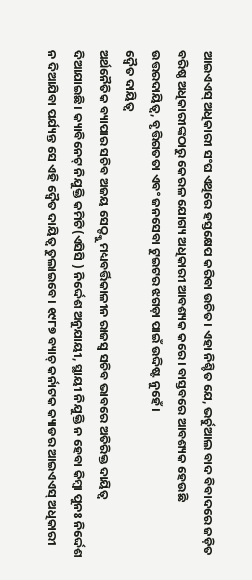ଆଇଏଏସ୍ ଅଧିକାରୀ ସଂଘ ଏଥିରେ ହସ୍ତକ୍ଷେପ କରିବା ଉଚିତ। ଏହା ନିଶ୍ଚିତ ଯେ, ଭର୍ଚୁଆଲ ବାଦ ବିବାଦରେ ଜଡ଼ିତ ବରିଷ୍ଠ ଅଧିକାରୀଙ୍କଠାରୁ କେରଳ ଯୋଗ୍ୟ ଅଧିକାରୀ ଆବଶ୍ୟକ କରେ। ବାସ୍ତବରେ ଆବଶ୍ୟକ ହେଉଛି ଉତ୍ତରଦାୟିତ୍ୱ, ବୃତ୍ତିଗତତା ଏବଂ ଜନସେବା ଟୁଇଟର ଝଗଡ଼ା ପାଇଁ ଉଦ୍ଦିଷ୍ଟ ନୁହେଁ।
ଦ୍ୱୈତ ଦାୟିତ୍ୱ
ଅର୍ଥନୈତିକ ବ୍ୟାପାର ସଚିବ ଅଜୟ ସେଠ୍ଙ୍କୁ ମଧ୍ୟବର୍ତ୍ତିକାଳୀନ ରାଜସ୍ବ ସଚିବ ଭାବରେ ଅତିରିକ୍ତ ଦାୟିତ୍ୱ ଦିଆଯାଇଛି। କ୍ୟାବିନେଟ୍ ନିଯୁକ୍ତି କମିଟି(ଏସିସି ) ନିର୍ଦ୍ଦେଶ ଅନୁଯାୟୀ, ସ୍ଥାୟୀ ନିଯୁକ୍ତି ନ ହେବା କିମ୍ବା ପୁନଃ ନିର୍ଦ୍ଦେଶ ନ ଦିଆଯିବା ପର୍ଯ୍ୟନ୍ତ ସେ ଏହି ଦ୍ୱୈତ ଦାୟିତ୍ୱ ତୁଲାଇବେ। ୧୯୮୭ ବ୍ୟାଚ୍ କର୍ନାଟକ କ୍ୟାଡର ଆଇଏଏସ୍ ଅଧିକାରୀ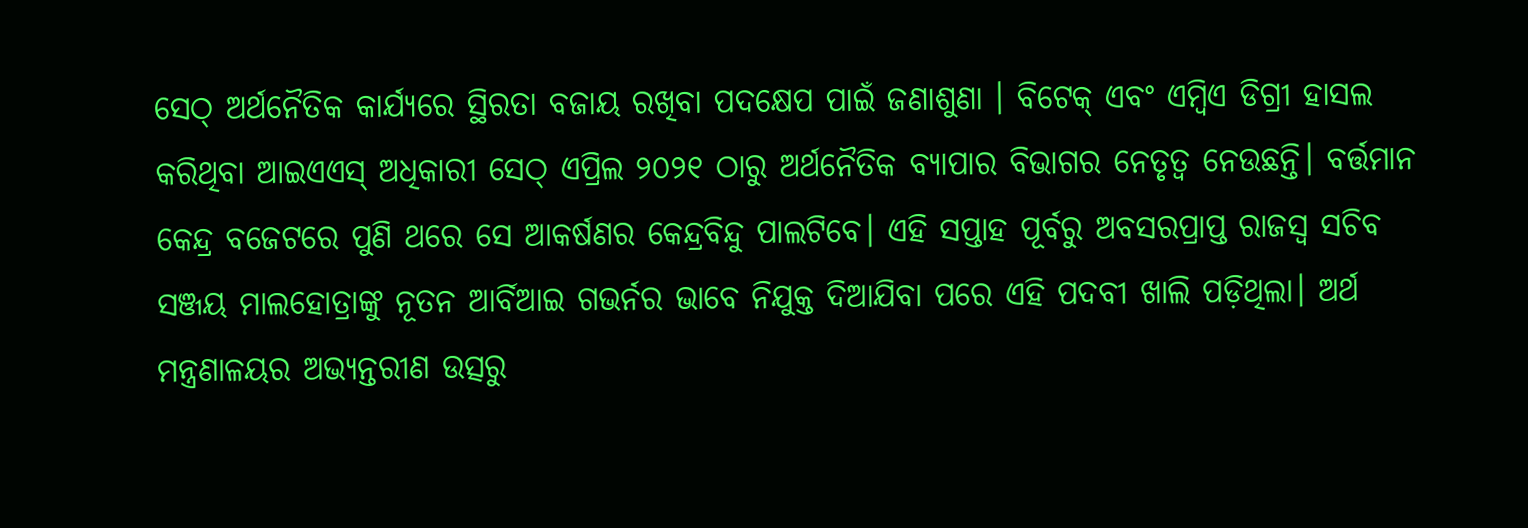ସେଠ୍ ଅର୍ଥନୈତିକ କାର୍ଯ୍ୟରେ ସ୍ଥିରତା ବଜାୟ ରଖିବା ପଦକ୍ଷେପ ପାଇଁ ଜଣାଶୁଣା । ବିଟେକ୍ ଏବଂ ଏମ୍ବିଏ ଡିଗ୍ରୀ ହାସଲ କରିଥିବା ଆଇଏଏସ୍ ଅଧିକାରୀ ସେଠ୍ ଏପ୍ରିଲ ୨୦୨୧ ଠାରୁ ଅର୍ଥନୈତିକ ବ୍ୟାପାର ବିଭାଗର ନେତୃତ୍ୱ ନେଉଛନ୍ତି। ବର୍ତ୍ତମାନ କେନ୍ଦ୍ର ବଜେଟରେ ପୁଣି ଥରେ ସେ ଆକର୍ଷଣର କେନ୍ଦ୍ରବିନ୍ଦୁ ପାଲଟିବେ। ଏହି ସପ୍ତାହ ପୂର୍ବରୁ ଅବସରପ୍ରାପ୍ତ ରାଜସ୍ବ ସଚିବ ସଞ୍ଜୟ ମାଲହୋତ୍ରାଙ୍କୁ ନୂତନ ଆର୍ବିଆଇ ଗଭର୍ନର ଭାବେ ନିଯୁକ୍ତ ଦିଆଯିବା ପରେ ଏହି ପଦବୀ ଖାଲି ପଡ଼ିଥିଲା। ଅର୍ଥ ମନ୍ତ୍ରଣାଳୟର ଅଭ୍ୟନ୍ତରୀଣ ଉତ୍ସରୁ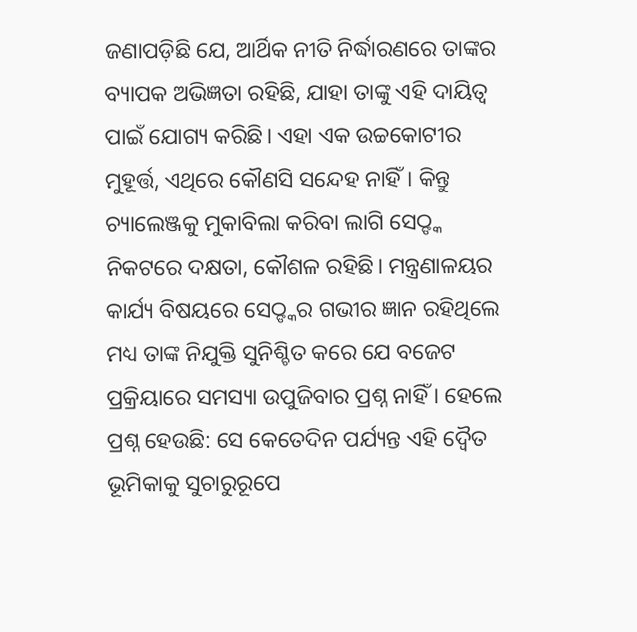ଜଣାପଡ଼ିଛି ଯେ, ଆର୍ଥିକ ନୀତି ନିର୍ଦ୍ଧାରଣରେ ତାଙ୍କର ବ୍ୟାପକ ଅଭିଜ୍ଞତା ରହିଛି, ଯାହା ତାଙ୍କୁ ଏହି ଦାୟିତ୍ୱ ପାଇଁ ଯୋଗ୍ୟ କରିଛି। ଏହା ଏକ ଉଚ୍ଚକୋଟୀର ମୁହୂର୍ତ୍ତ, ଏଥିରେ କୌଣସି ସନ୍ଦେହ ନାହିଁ। କିନ୍ତୁ ଚ୍ୟାଲେଞ୍ଜକୁ ମୁକାବିଲା କରିବା ଲାଗି ସେଠ୍ଙ୍କ ନିକଟରେ ଦକ୍ଷତା, କୌଶଳ ରହିଛି। ମନ୍ତ୍ରଣାଳୟର କାର୍ଯ୍ୟ ବିଷୟରେ ସେଠ୍ଙ୍କର ଗଭୀର ଜ୍ଞାନ ରହିଥିଲେ ମଧ୍ୟ ତାଙ୍କ ନିଯୁକ୍ତି ସୁନିଶ୍ଚିତ କରେ ଯେ ବଜେଟ ପ୍ରକ୍ରିୟାରେ ସମସ୍ୟା ଉପୁଜିବାର ପ୍ରଶ୍ନ ନାହିଁ । ହେଲେ ପ୍ରଶ୍ନ ହେଉଛି: ସେ କେତେଦିନ ପର୍ଯ୍ୟନ୍ତ ଏହି ଦ୍ୱୈତ ଭୂମିକାକୁ ସୁଚାରୁରୂପେ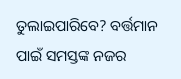ତୁଲାଇପାରିବେ? ବର୍ତ୍ତମାନ ପାଇଁ ସମସ୍ତଙ୍କ ନଜର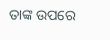ତାଙ୍କ ଉପରେ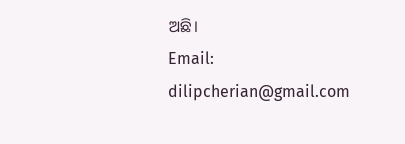ଅଛି।
Email: dilipcherian@gmail.com